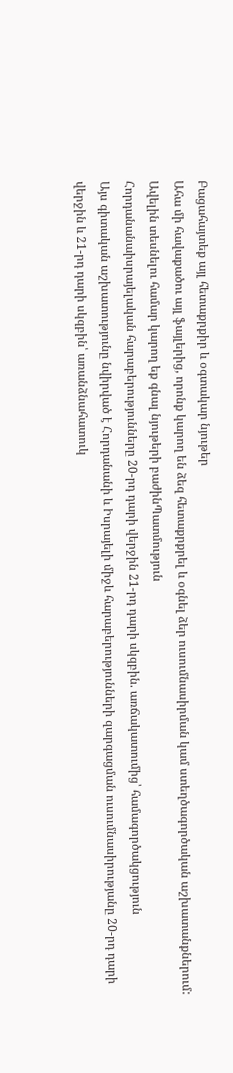Բացահայտեք այլ հետաքրքիր և օգտակար նյութեր
Ահա մի հավաքածու այլ ֆայլերից, որոնք կարող են ձեզ հետաքրքրել և օգնել ձեր ուսումնասիրման կամ ստեղծագործական աշխատանքներում: Ավելին տեսնելու համար կարող եք գնալ նյութերի բաժինՊատմություն
Հորդանանաիսրայելական հարաբերությունները 20-րդ դարի վերջին 21-րդ դարի սկզբին. առճակատումից՝ համագործակցություն
Այս գիտական աշխատությունը նվիրված է Հորդանանի և Իսրայելի միջև հարաբերությունների զարգացման ուսումնասիրությանը 20-րդ դարի վերջին և 21-րդ դարի սկզբին՝ առանձնահատուկ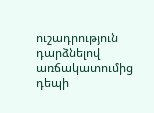ուշադրություն դարձնելով առճակատումից դեպի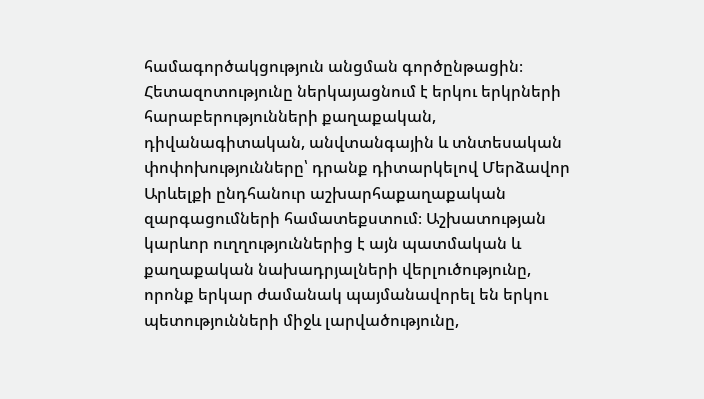համագործակցություն անցման գործընթացին։ Հետազոտությունը ներկայացնում է երկու երկրների հարաբերությունների քաղաքական, դիվանագիտական, անվտանգային և տնտեսական փոփոխությունները՝ դրանք դիտարկելով Մերձավոր Արևելքի ընդհանուր աշխարհաքաղաքական զարգացումների համատեքստում։ Աշխատության կարևոր ուղղություններից է այն պատմական և քաղաքական նախադրյալների վերլուծությունը, որոնք երկար ժամանակ պայմանավորել են երկու պետությունների միջև լարվածությունը,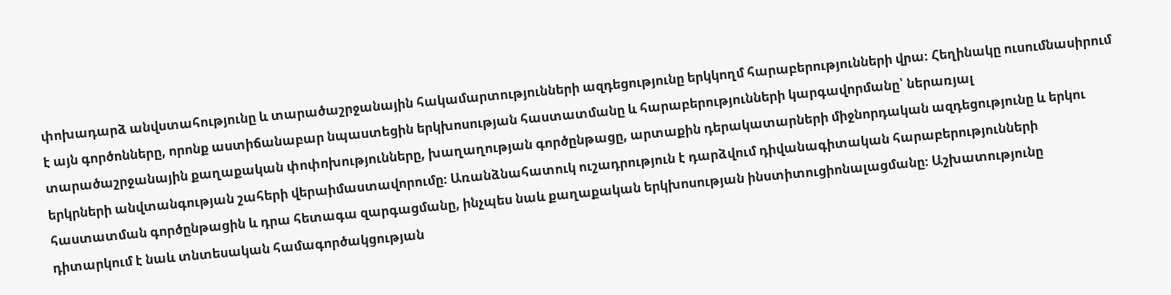փոխադարձ անվստահությունը և տարածաշրջանային հակամարտությունների ազդեցությունը երկկողմ հարաբերությունների վրա։ Հեղինակը ուսումնասիրում է այն գործոնները, որոնք աստիճանաբար նպաստեցին երկխոսության հաստատմանը և հարաբերությունների կարգավորմանը՝ ներառյալ տարածաշրջանային քաղաքական փոփոխությունները, խաղաղության գործընթացը, արտաքին դերակատարների միջնորդական ազդեցությունը և երկու երկրների անվտանգության շահերի վերաիմաստավորումը։ Առանձնահատուկ ուշադրություն է դարձվում դիվանագիտական հարաբերությունների հաստատման գործընթացին և դրա հետագա զարգացմանը, ինչպես նաև քաղաքական երկխոսության ինստիտուցիոնալացմանը։ Աշխատությունը դիտարկում է նաև տնտեսական համագործակցության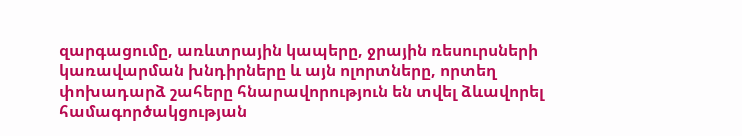զարգացումը, առևտրային կապերը, ջրային ռեսուրսների կառավարման խնդիրները և այն ոլորտները, որտեղ փոխադարձ շահերը հնարավորություն են տվել ձևավորել համագործակցության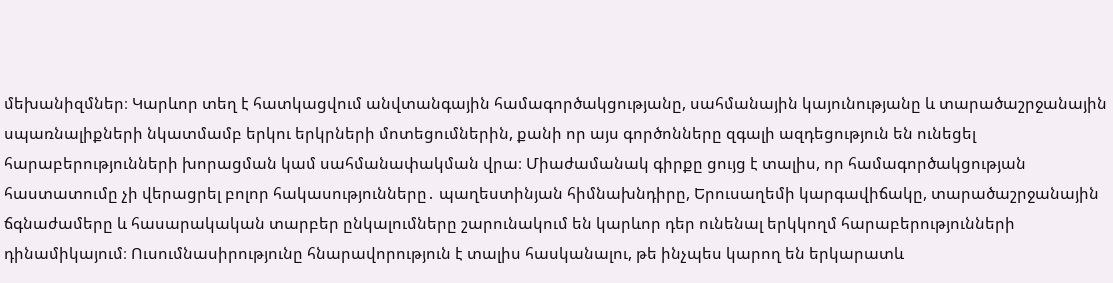մեխանիզմներ։ Կարևոր տեղ է հատկացվում անվտանգային համագործակցությանը, սահմանային կայունությանը և տարածաշրջանային սպառնալիքների նկատմամբ երկու երկրների մոտեցումներին, քանի որ այս գործոնները զգալի ազդեցություն են ունեցել հարաբերությունների խորացման կամ սահմանափակման վրա։ Միաժամանակ գիրքը ցույց է տալիս, որ համագործակցության հաստատումը չի վերացրել բոլոր հակասությունները․ պաղեստինյան հիմնախնդիրը, Երուսաղեմի կարգավիճակը, տարածաշրջանային ճգնաժամերը և հասարակական տարբեր ընկալումները շարունակում են կարևոր դեր ունենալ երկկողմ հարաբերությունների դինամիկայում։ Ուսումնասիրությունը հնարավորություն է տալիս հասկանալու, թե ինչպես կարող են երկարատև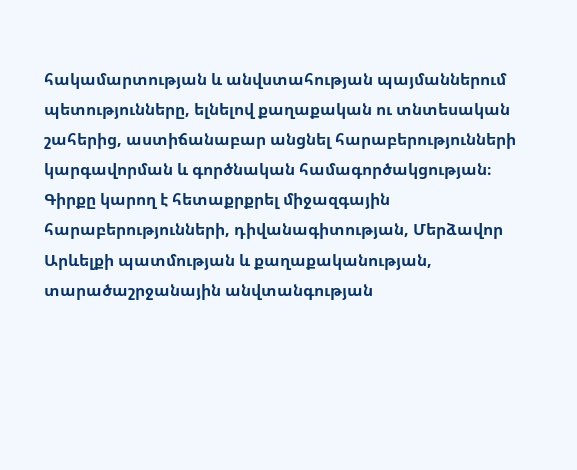հակամարտության և անվստահության պայմաններում պետությունները, ելնելով քաղաքական ու տնտեսական շահերից, աստիճանաբար անցնել հարաբերությունների կարգավորման և գործնական համագործակցության։ Գիրքը կարող է հետաքրքրել միջազգային հարաբերությունների, դիվանագիտության, Մերձավոր Արևելքի պատմության և քաղաքականության, տարածաշրջանային անվտանգության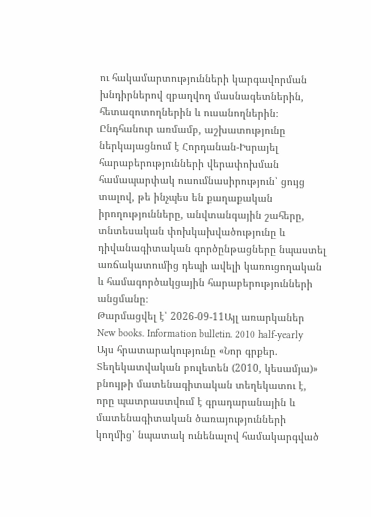ու հակամարտությունների կարգավորման խնդիրներով զբաղվող մասնագետներին, հետազոտողներին և ուսանողներին։ Ընդհանուր առմամբ, աշխատությունը ներկայացնում է Հորդանան-Իսրայել հարաբերությունների վերափոխման համապարփակ ուսումնասիրություն՝ ցույց տալով, թե ինչպես են քաղաքական իրողությունները, անվտանգային շահերը, տնտեսական փոխկախվածությունը և դիվանագիտական գործընթացները նպաստել առճակատումից դեպի ավելի կառուցողական և համագործակցային հարաբերությունների անցմանը։
Թարմացվել է՝ 2026-09-11Այլ առարկաներ
New books. Information bulletin. 2010 half-yearly
Այս հրատարակությունը «Նոր գրքեր. Տեղեկատվական բուլետեն (2010, կեսամյա)» բնույթի մատենագիտական տեղեկատու է, որը պատրաստվում է գրադարանային և մատենագիտական ծառայությունների կողմից՝ նպատակ ունենալով համակարգված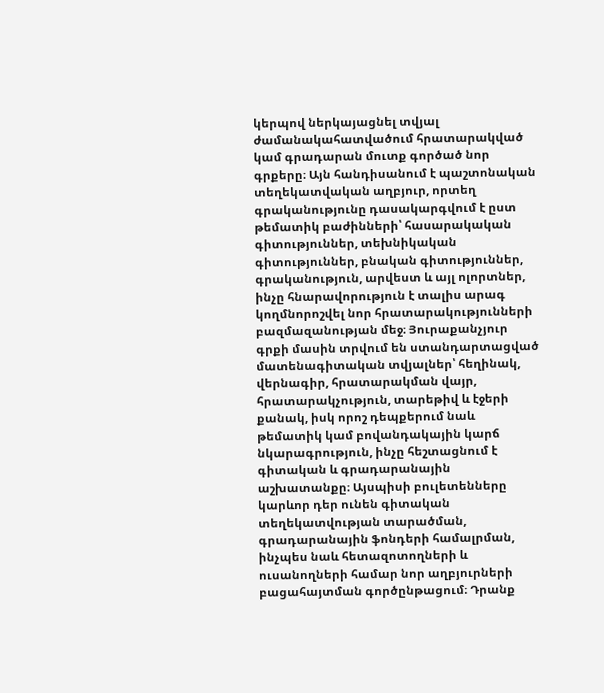կերպով ներկայացնել տվյալ ժամանակահատվածում հրատարակված կամ գրադարան մուտք գործած նոր գրքերը։ Այն հանդիսանում է պաշտոնական տեղեկատվական աղբյուր, որտեղ գրականությունը դասակարգվում է ըստ թեմատիկ բաժինների՝ հասարակական գիտություններ, տեխնիկական գիտություններ, բնական գիտություններ, գրականություն, արվեստ և այլ ոլորտներ, ինչը հնարավորություն է տալիս արագ կողմնորոշվել նոր հրատարակությունների բազմազանության մեջ։ Յուրաքանչյուր գրքի մասին տրվում են ստանդարտացված մատենագիտական տվյալներ՝ հեղինակ, վերնագիր, հրատարակման վայր, հրատարակչություն, տարեթիվ և էջերի քանակ, իսկ որոշ դեպքերում նաև թեմատիկ կամ բովանդակային կարճ նկարագրություն, ինչը հեշտացնում է գիտական և գրադարանային աշխատանքը։ Այսպիսի բուլետենները կարևոր դեր ունեն գիտական տեղեկատվության տարածման, գրադարանային ֆոնդերի համալրման, ինչպես նաև հետազոտողների և ուսանողների համար նոր աղբյուրների բացահայտման գործընթացում։ Դրանք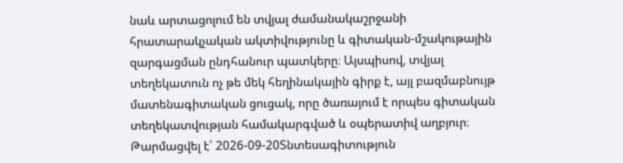նաև արտացոլում են տվյալ ժամանակաշրջանի հրատարակչական ակտիվությունը և գիտական-մշակութային զարգացման ընդհանուր պատկերը։ Այսպիսով, տվյալ տեղեկատուն ոչ թե մեկ հեղինակային գիրք է, այլ բազմաբնույթ մատենագիտական ցուցակ, որը ծառայում է որպես գիտական տեղեկատվության համակարգված և օպերատիվ աղբյուր։
Թարմացվել է՝ 2026-09-20Տնտեսագիտություն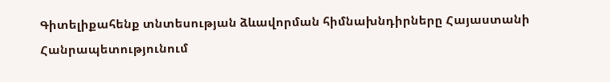Գիտելիքահենք տնտեսության ձևավորման հիմնախնդիրները Հայաստանի Հանրապետությունում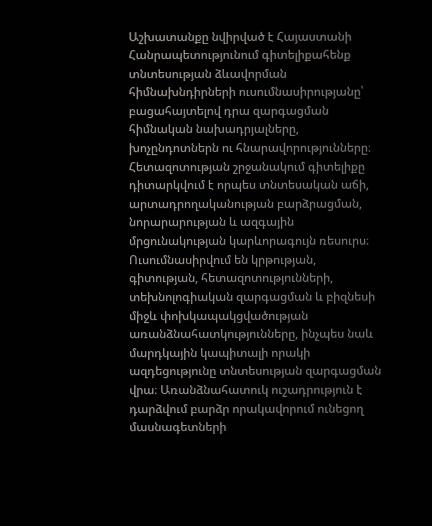Աշխատանքը նվիրված է Հայաստանի Հանրապետությունում գիտելիքահենք տնտեսության ձևավորման հիմնախնդիրների ուսումնասիրությանը՝ բացահայտելով դրա զարգացման հիմնական նախադրյալները, խոչընդոտներն ու հնարավորությունները։ Հետազոտության շրջանակում գիտելիքը դիտարկվում է որպես տնտեսական աճի, արտադրողականության բարձրացման, նորարարության և ազգային մրցունակության կարևորագույն ռեսուրս։ Ուսումնասիրվում են կրթության, գիտության, հետազոտությունների, տեխնոլոգիական զարգացման և բիզնեսի միջև փոխկապակցվածության առանձնահատկությունները, ինչպես նաև մարդկային կապիտալի որակի ազդեցությունը տնտեսության զարգացման վրա։ Առանձնահատուկ ուշադրություն է դարձվում բարձր որակավորում ունեցող մասնագետների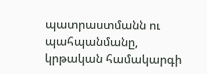պատրաստմանն ու պահպանմանը, կրթական համակարգի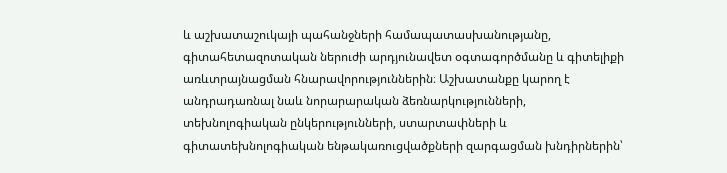և աշխատաշուկայի պահանջների համապատասխանությանը, գիտահետազոտական ներուժի արդյունավետ օգտագործմանը և գիտելիքի առևտրայնացման հնարավորություններին։ Աշխատանքը կարող է անդրադառնալ նաև նորարարական ձեռնարկությունների, տեխնոլոգիական ընկերությունների, ստարտափների և գիտատեխնոլոգիական ենթակառուցվածքների զարգացման խնդիրներին՝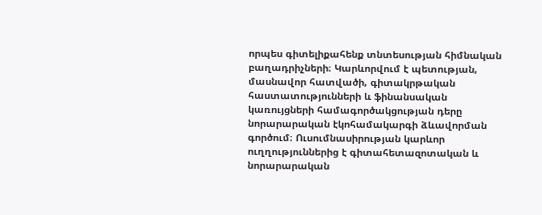որպես գիտելիքահենք տնտեսության հիմնական բաղադրիչների։ Կարևորվում է պետության, մասնավոր հատվածի, գիտակրթական հաստատությունների և ֆինանսական կառույցների համագործակցության դերը նորարարական էկոհամակարգի ձևավորման գործում։ Ուսումնասիրության կարևոր ուղղություններից է գիտահետազոտական և նորարարական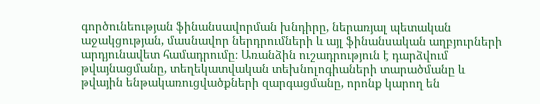գործունեության ֆինանսավորման խնդիրը, ներառյալ պետական աջակցության, մասնավոր ներդրումների և այլ ֆինանսական աղբյուրների արդյունավետ համադրումը։ Առանձին ուշադրություն է դարձվում թվայնացմանը, տեղեկատվական տեխնոլոգիաների տարածմանը և թվային ենթակառուցվածքների զարգացմանը, որոնք կարող են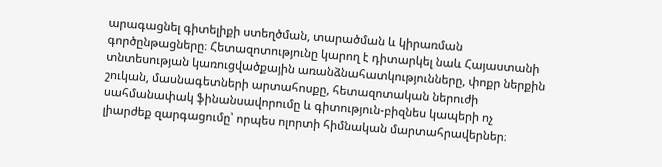արագացնել գիտելիքի ստեղծման, տարածման և կիրառման գործընթացները։ Հետազոտությունը կարող է դիտարկել նաև Հայաստանի տնտեսության կառուցվածքային առանձնահատկությունները, փոքր ներքին շուկան, մասնագետների արտահոսքը, հետազոտական ներուժի սահմանափակ ֆինանսավորումը և գիտություն-բիզնես կապերի ոչ լիարժեք զարգացումը՝ որպես ոլորտի հիմնական մարտահրավերներ։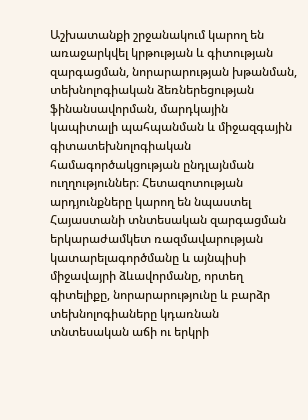Աշխատանքի շրջանակում կարող են առաջարկվել կրթության և գիտության զարգացման, նորարարության խթանման, տեխնոլոգիական ձեռներեցության ֆինանսավորման, մարդկային կապիտալի պահպանման և միջազգային գիտատեխնոլոգիական համագործակցության ընդլայնման ուղղություններ։ Հետազոտության արդյունքները կարող են նպաստել Հայաստանի տնտեսական զարգացման երկարաժամկետ ռազմավարության կատարելագործմանը և այնպիսի միջավայրի ձևավորմանը, որտեղ գիտելիքը, նորարարությունը և բարձր տեխնոլոգիաները կդառնան տնտեսական աճի ու երկրի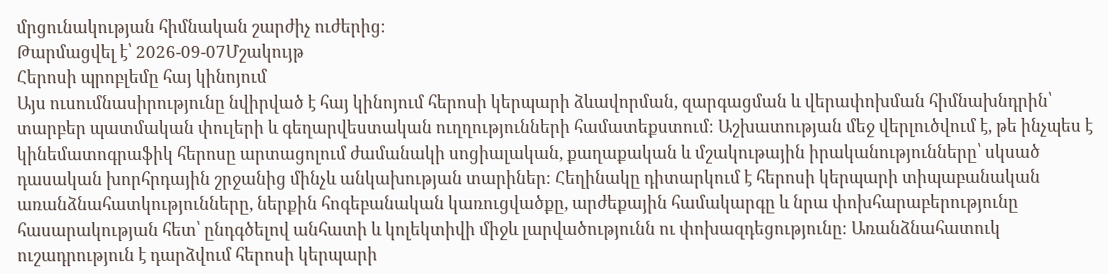մրցունակության հիմնական շարժիչ ուժերից։
Թարմացվել է՝ 2026-09-07Մշակույթ
Հերոսի պրոբլեմը հայ կինոյում
Այս ուսումնասիրությունը նվիրված է հայ կինոյում հերոսի կերպարի ձևավորման, զարգացման և վերափոխման հիմնախնդրին՝ տարբեր պատմական փուլերի և գեղարվեստական ուղղությունների համատեքստում։ Աշխատության մեջ վերլուծվում է, թե ինչպես է կինեմատոգրաֆիկ հերոսը արտացոլում ժամանակի սոցիալական, քաղաքական և մշակութային իրականությունները՝ սկսած դասական խորհրդային շրջանից մինչև անկախության տարիներ։ Հեղինակը դիտարկում է հերոսի կերպարի տիպաբանական առանձնահատկությունները, ներքին հոգեբանական կառուցվածքը, արժեքային համակարգը և նրա փոխհարաբերությունը հասարակության հետ՝ ընդգծելով անհատի և կոլեկտիվի միջև լարվածությունն ու փոխազդեցությունը։ Առանձնահատուկ ուշադրություն է դարձվում հերոսի կերպարի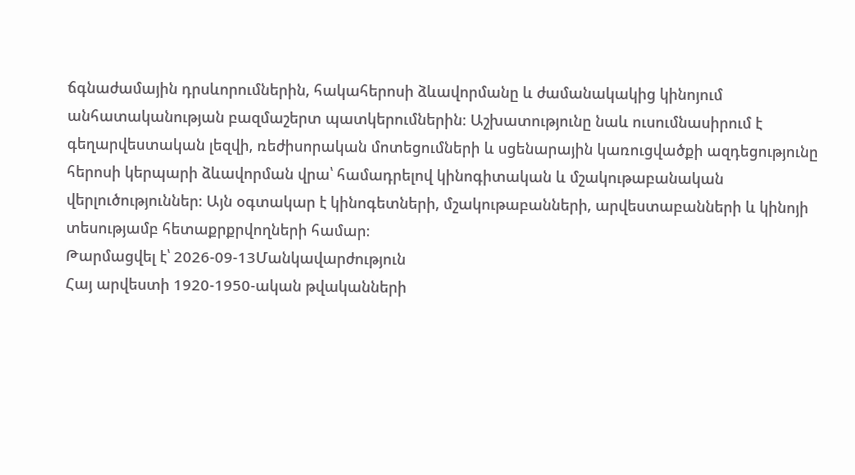ճգնաժամային դրսևորումներին, հակահերոսի ձևավորմանը և ժամանակակից կինոյում անհատականության բազմաշերտ պատկերումներին։ Աշխատությունը նաև ուսումնասիրում է գեղարվեստական լեզվի, ռեժիսորական մոտեցումների և սցենարային կառուցվածքի ազդեցությունը հերոսի կերպարի ձևավորման վրա՝ համադրելով կինոգիտական և մշակութաբանական վերլուծություններ։ Այն օգտակար է կինոգետների, մշակութաբանների, արվեստաբանների և կինոյի տեսությամբ հետաքրքրվողների համար։
Թարմացվել է՝ 2026-09-13Մանկավարժություն
Հայ արվեստի 1920-1950-ական թվականների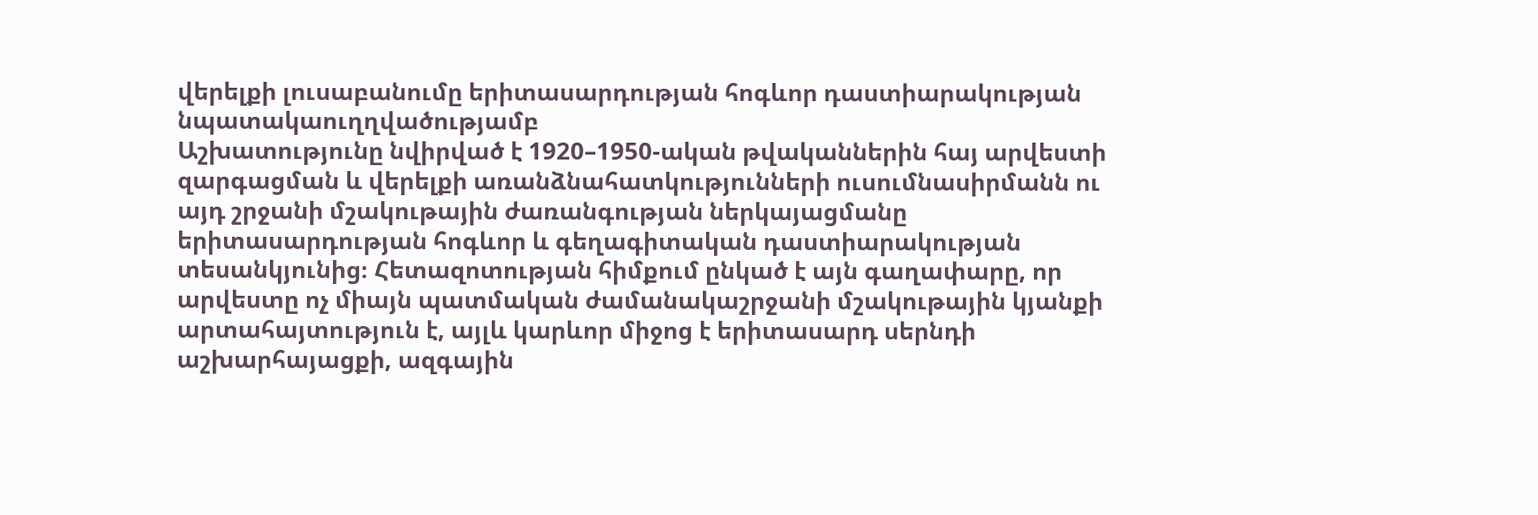վերելքի լուսաբանումը երիտասարդության հոգևոր դաստիարակության նպատակաուղղվածությամբ
Աշխատությունը նվիրված է 1920–1950-ական թվականներին հայ արվեստի զարգացման և վերելքի առանձնահատկությունների ուսումնասիրմանն ու այդ շրջանի մշակութային ժառանգության ներկայացմանը երիտասարդության հոգևոր և գեղագիտական դաստիարակության տեսանկյունից։ Հետազոտության հիմքում ընկած է այն գաղափարը, որ արվեստը ոչ միայն պատմական ժամանակաշրջանի մշակութային կյանքի արտահայտություն է, այլև կարևոր միջոց է երիտասարդ սերնդի աշխարհայացքի, ազգային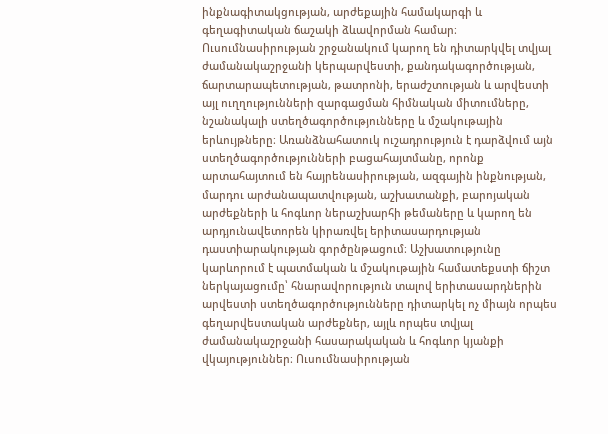ինքնագիտակցության, արժեքային համակարգի և գեղագիտական ճաշակի ձևավորման համար։ Ուսումնասիրության շրջանակում կարող են դիտարկվել տվյալ ժամանակաշրջանի կերպարվեստի, քանդակագործության, ճարտարապետության, թատրոնի, երաժշտության և արվեստի այլ ուղղությունների զարգացման հիմնական միտումները, նշանակալի ստեղծագործությունները և մշակութային երևույթները։ Առանձնահատուկ ուշադրություն է դարձվում այն ստեղծագործությունների բացահայտմանը, որոնք արտահայտում են հայրենասիրության, ազգային ինքնության, մարդու արժանապատվության, աշխատանքի, բարոյական արժեքների և հոգևոր ներաշխարհի թեմաները և կարող են արդյունավետորեն կիրառվել երիտասարդության դաստիարակության գործընթացում։ Աշխատությունը կարևորում է պատմական և մշակութային համատեքստի ճիշտ ներկայացումը՝ հնարավորություն տալով երիտասարդներին արվեստի ստեղծագործությունները դիտարկել ոչ միայն որպես գեղարվեստական արժեքներ, այլև որպես տվյալ ժամանակաշրջանի հասարակական և հոգևոր կյանքի վկայություններ։ Ուսումնասիրության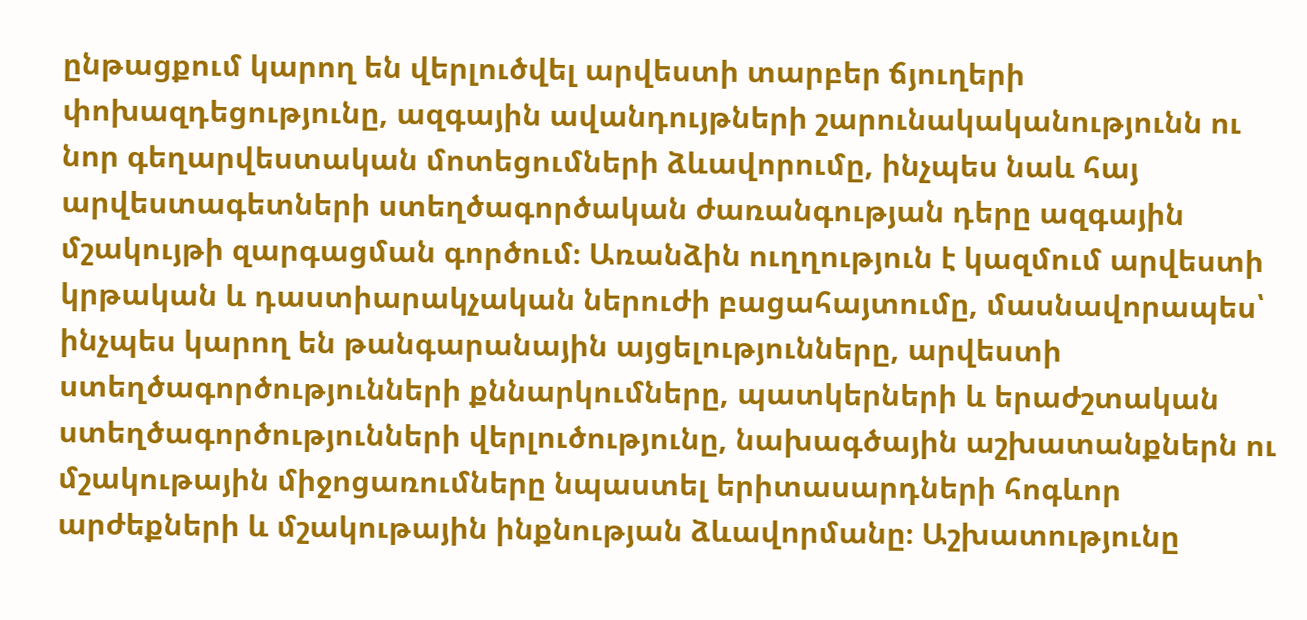ընթացքում կարող են վերլուծվել արվեստի տարբեր ճյուղերի փոխազդեցությունը, ազգային ավանդույթների շարունակականությունն ու նոր գեղարվեստական մոտեցումների ձևավորումը, ինչպես նաև հայ արվեստագետների ստեղծագործական ժառանգության դերը ազգային մշակույթի զարգացման գործում։ Առանձին ուղղություն է կազմում արվեստի կրթական և դաստիարակչական ներուժի բացահայտումը, մասնավորապես՝ ինչպես կարող են թանգարանային այցելությունները, արվեստի ստեղծագործությունների քննարկումները, պատկերների և երաժշտական ստեղծագործությունների վերլուծությունը, նախագծային աշխատանքներն ու մշակութային միջոցառումները նպաստել երիտասարդների հոգևոր արժեքների և մշակութային ինքնության ձևավորմանը։ Աշխատությունը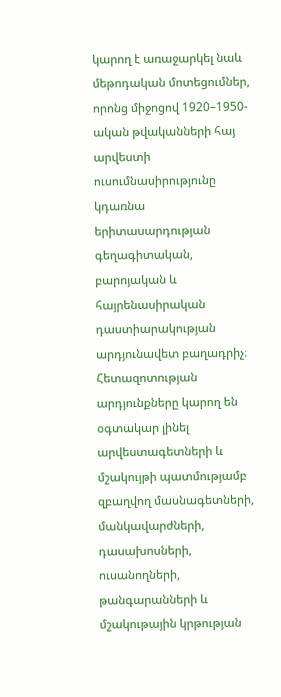կարող է առաջարկել նաև մեթոդական մոտեցումներ, որոնց միջոցով 1920–1950-ական թվականների հայ արվեստի ուսումնասիրությունը կդառնա երիտասարդության գեղագիտական, բարոյական և հայրենասիրական դաստիարակության արդյունավետ բաղադրիչ։ Հետազոտության արդյունքները կարող են օգտակար լինել արվեստագետների և մշակույթի պատմությամբ զբաղվող մասնագետների, մանկավարժների, դասախոսների, ուսանողների, թանգարանների և մշակութային կրթության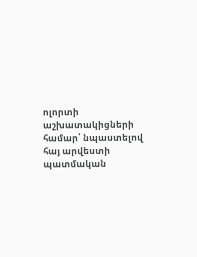ոլորտի աշխատակիցների համար՝ նպաստելով հայ արվեստի պատմական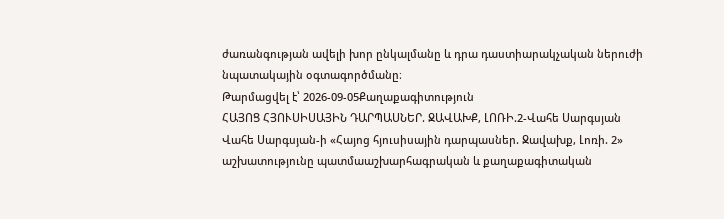ժառանգության ավելի խոր ընկալմանը և դրա դաստիարակչական ներուժի նպատակային օգտագործմանը։
Թարմացվել է՝ 2026-09-05Քաղաքագիտություն
ՀԱՅՈՑ ՀՅՈՒՍԻՍԱՅԻՆ ԴԱՐՊԱՍՆԵՐ. ՋԱՎԱԽՔ, ԼՈՌԻ.2-Վահե Սարգսյան
Վահե Սարգսյան-ի «Հայոց հյուսիսային դարպասներ. Ջավախք, Լոռի. 2» աշխատությունը պատմաաշխարհագրական և քաղաքագիտական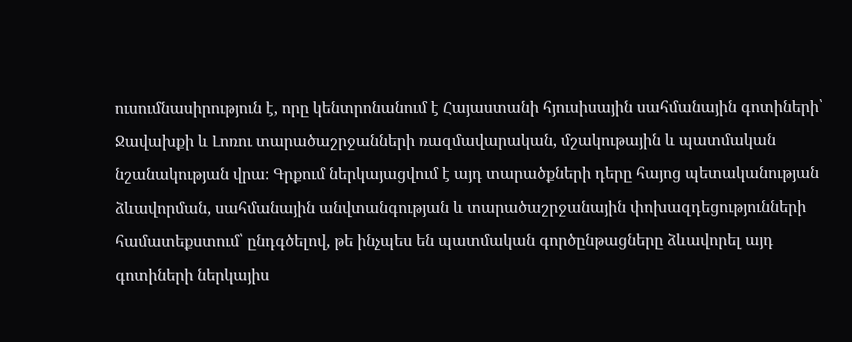ուսումնասիրություն է, որը կենտրոնանում է Հայաստանի հյուսիսային սահմանային գոտիների՝ Ջավախքի և Լոռու տարածաշրջանների ռազմավարական, մշակութային և պատմական նշանակության վրա։ Գրքում ներկայացվում է այդ տարածքների դերը հայոց պետականության ձևավորման, սահմանային անվտանգության և տարածաշրջանային փոխազդեցությունների համատեքստում՝ ընդգծելով, թե ինչպես են պատմական գործընթացները ձևավորել այդ գոտիների ներկայիս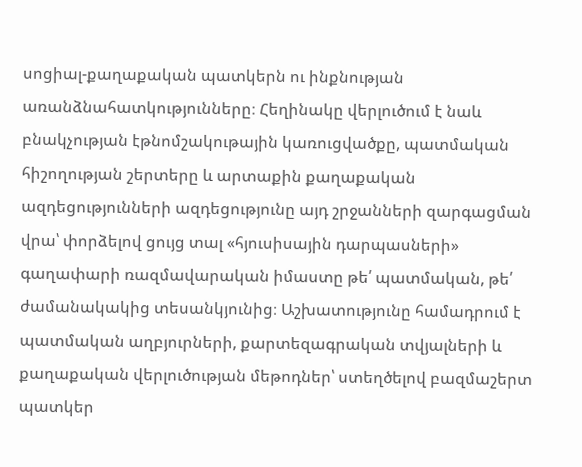սոցիալ-քաղաքական պատկերն ու ինքնության առանձնահատկությունները։ Հեղինակը վերլուծում է նաև բնակչության էթնոմշակութային կառուցվածքը, պատմական հիշողության շերտերը և արտաքին քաղաքական ազդեցությունների ազդեցությունը այդ շրջանների զարգացման վրա՝ փորձելով ցույց տալ «հյուսիսային դարպասների» գաղափարի ռազմավարական իմաստը թե՛ պատմական, թե՛ ժամանակակից տեսանկյունից։ Աշխատությունը համադրում է պատմական աղբյուրների, քարտեզագրական տվյալների և քաղաքական վերլուծության մեթոդներ՝ ստեղծելով բազմաշերտ պատկեր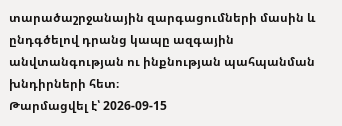տարածաշրջանային զարգացումների մասին և ընդգծելով դրանց կապը ազգային անվտանգության ու ինքնության պահպանման խնդիրների հետ։
Թարմացվել է՝ 2026-09-15